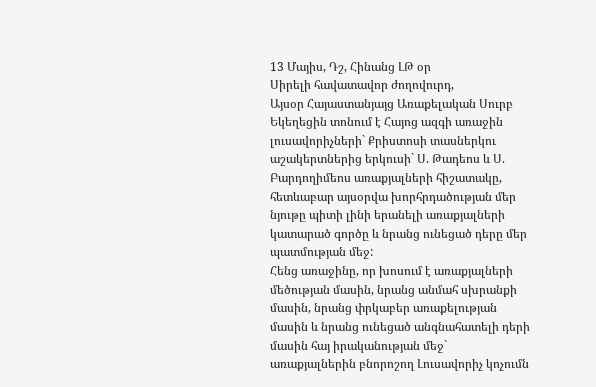13 Մայիս, Դշ, Հինանց ԼԹ օր
Սիրելի հավատավոր ժողովուրդ,
Այսօր Հայաստանյայց Առաքելական Սուրբ Եկեղեցին տոնում է Հայոց ազգի առաջին լուսավորիչների` Քրիստոսի տասներկու աշակերտներից երկուսի` Ս. Թադեոս և Ս. Բարդողիմեոս առաքյալների հիշատակը, հետևաբար այսօրվա խորհրդածության մեր նյութը պիտի լինի երանելի առաքյալների կատարած գործը և նրանց ունեցած դերը մեր պատմության մեջ:
Հենց առաջինը, որ խոսում է առաքյալների մեծության մասին, նրանց անմահ սխրանքի մասին, նրանց փրկաբեր առաքելության մասին և նրանց ունեցած անգնահատելի դերի մասին հայ իրականության մեջ` առաքյալներին բնորոշող Լուսավորիչ կոչումն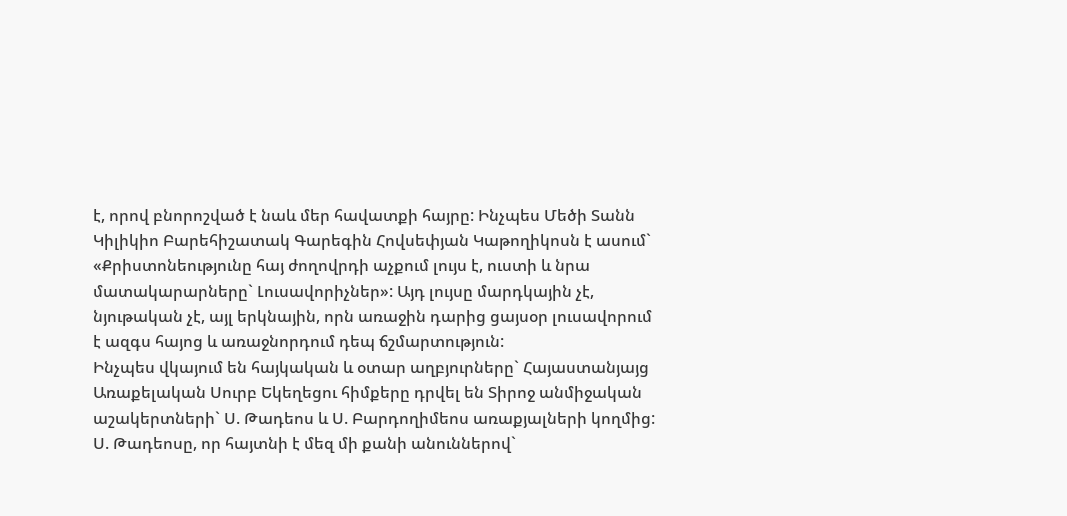է, որով բնորոշված է նաև մեր հավատքի հայրը: Ինչպես Մեծի Տանն Կիլիկիո Բարեհիշատակ Գարեգին Հովսեփյան Կաթողիկոսն է ասում` «Քրիստոնեությունը հայ ժողովրդի աչքում լույս է, ուստի և նրա մատակարարները` Լուսավորիչներ»: Այդ լույսը մարդկային չէ, նյութական չէ, այլ երկնային, որն առաջին դարից ցայսօր լուսավորում է ազգս հայոց և առաջնորդում դեպ ճշմարտություն:
Ինչպես վկայում են հայկական և օտար աղբյուրները` Հայաստանյայց Առաքելական Սուրբ Եկեղեցու հիմքերը դրվել են Տիրոջ անմիջական աշակերտների` Ս. Թադեոս և Ս. Բարդողիմեոս առաքյալների կողմից: Ս. Թադեոսը, որ հայտնի է մեզ մի քանի անուններով`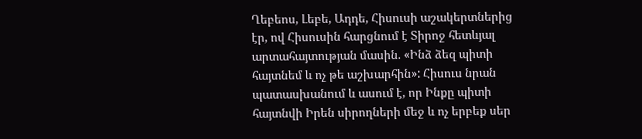Ղեբեոս, Լեբե, Ադդե, Հիսուսի աշակերտներից էր, ով Հիսուսին հարցնում է Տիրոջ հետևյալ արտահայտության մասին. «Ինձ ձեզ պիտի հայտնեմ և ոչ թե աշխարհին»: Հիսուս նրան պատասխանում և ասում է, որ Ինքը պիտի հայտնվի Իրեն սիրողների մեջ և ոչ երբեք սեր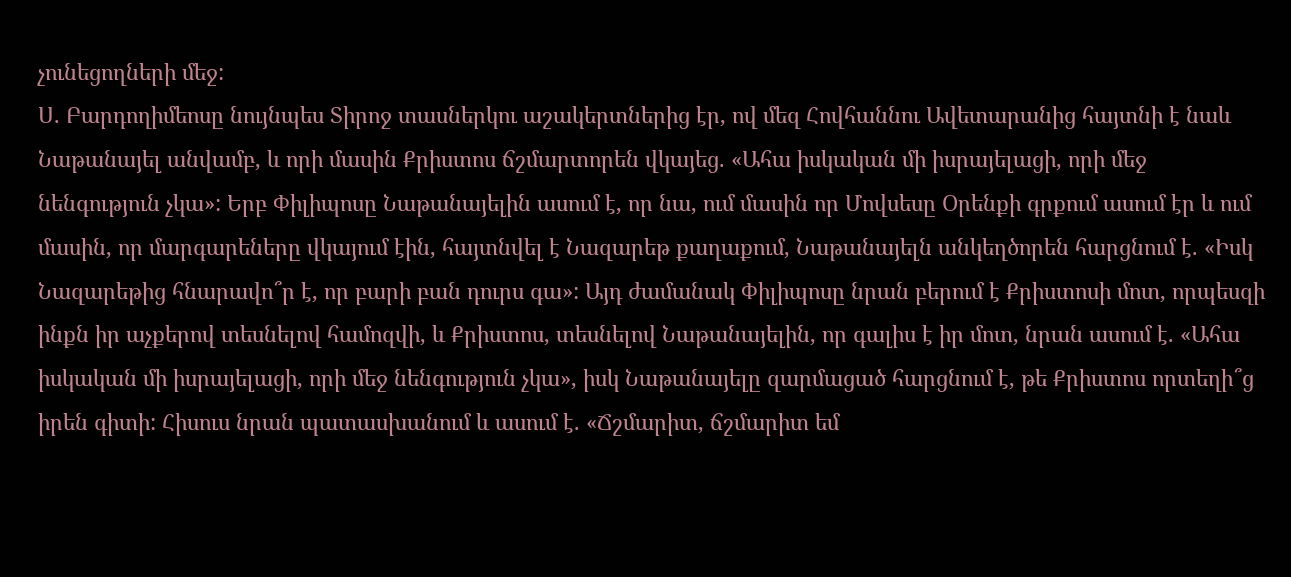չունեցողների մեջ:
Ս. Բարդողիմեոսը նույնպես Տիրոջ տասներկու աշակերտներից էր, ով մեզ Հովհաննու Ավետարանից հայտնի է նաև Նաթանայել անվամբ, և որի մասին Քրիստոս ճշմարտորեն վկայեց. «Ահա իսկական մի իսրայելացի, որի մեջ նենգություն չկա»: Երբ Փիլիպոսը Նաթանայելին ասում է, որ նա, ում մասին որ Մովսեսը Օրենքի գրքում ասում էր և ում մասին, որ մարգարեները վկայում էին, հայտնվել է Նազարեթ քաղաքում, Նաթանայելն անկեղծորեն հարցնում է. «Իսկ Նազարեթից հնարավո՞ր է, որ բարի բան դուրս գա»: Այդ ժամանակ Փիլիպոսը նրան բերում է Քրիստոսի մոտ, որպեսզի ինքն իր աչքերով տեսնելով համոզվի, և Քրիստոս, տեսնելով Նաթանայելին, որ գալիս է իր մոտ, նրան ասում է. «Ահա իսկական մի իսրայելացի, որի մեջ նենգություն չկա», իսկ Նաթանայելը զարմացած հարցնում է, թե Քրիստոս որտեղի՞ց իրեն գիտի: Հիսուս նրան պատասխանում և ասում է. «Ճշմարիտ, ճշմարիտ եմ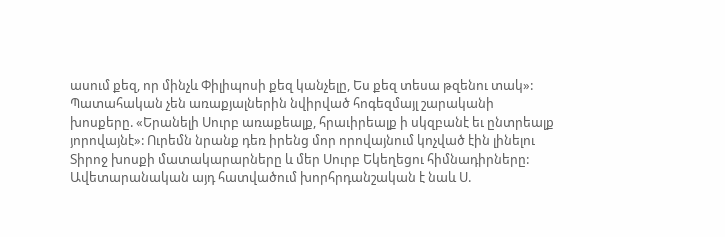ասում քեզ, որ մինչև Փիլիպոսի քեզ կանչելը, Ես քեզ տեսա թզենու տակ»: Պատահական չեն առաքյալներին նվիրված հոգեզմայլ շարականի խոսքերը. «Երանելի Սուրբ առաքեալք, հրաւիրեալք ի սկզբանէ եւ ընտրեալք յորովայնէ»: Ուրեմն նրանք դեռ իրենց մոր որովայնում կոչված էին լինելու Տիրոջ խոսքի մատակարարները և մեր Սուրբ Եկեղեցու հիմնադիրները:
Ավետարանական այդ հատվածում խորհրդանշական է նաև Ս.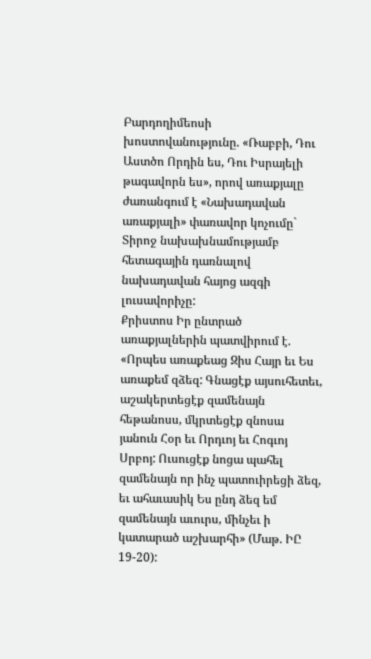Բարդողիմեոսի խոստովանությունը. «Ռաբբի, Դու Աստծո Որդին ես, Դու Իսրայելի թագավորն ես», որով առաքյալը ժառանգում է «Նախադավան առաքյալի» փառավոր կոչումը` Տիրոջ նախախնամությամբ հետագային դառնալով նախադավան հայոց ազգի լուսավորիչը:
Քրիստոս Իր ընտրած առաքյալներին պատվիրում է. «Որպես առաքեաց Զիս Հայր եւ Ես առաքեմ զձեզ: Գնացէք այսուհետեւ, աշակերտեցէք զամենայն հեթանոսս, մկրտեցէք զնոսա յանուն Հօր եւ Որդւոյ եւ Հոգւոյ Սրբոյ: Ուսուցէք նոցա պահել զամենայն որ ինչ պատուիրեցի ձեզ, եւ ահաւասիկ Ես ընդ ձեզ եմ զամենայն աւուրս, մինչեւ ի կատարած աշխարհի» (Մաթ. ԻԸ 19-20):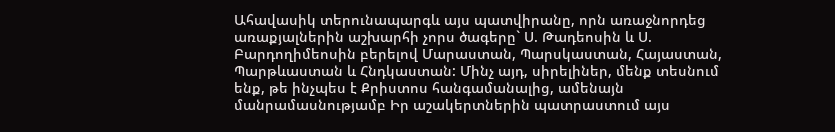Ահավասիկ տերունապարգև այս պատվիրանը, որն առաջնորդեց առաքյալներին աշխարհի չորս ծագերը` Ս. Թադեոսին և Ս. Բարդողիմեոսին բերելով Մարաստան, Պարսկաստան, Հայաստան, Պարթևաստան և Հնդկաստան: Մինչ այդ, սիրելիներ, մենք տեսնում ենք, թե ինչպես է Քրիստոս հանգամանալից, ամենայն մանրամասնությամբ Իր աշակերտներին պատրաստում այս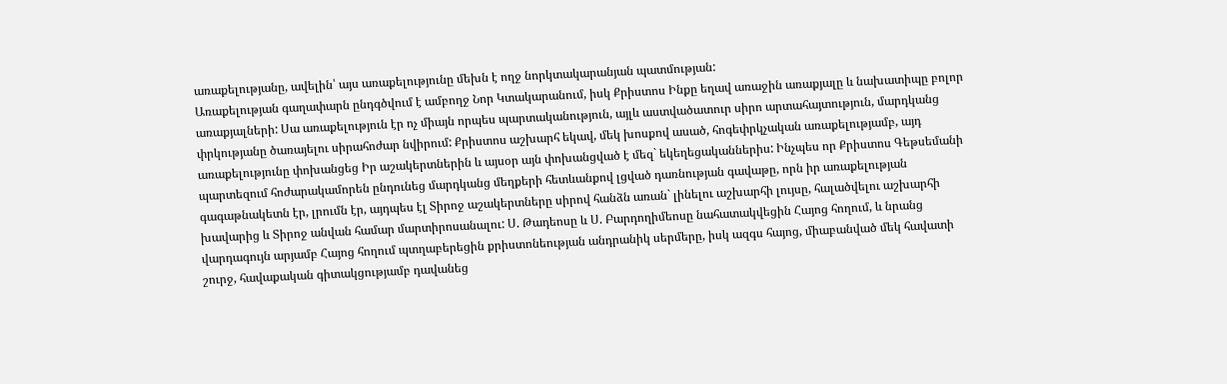առաքելությանը, ավելին՝ այս առաքելությունը մեխն է ողջ նորկտակարանյան պատմության:
Առաքելության գաղափարն ընդգծվում է ամբողջ Նոր Կտակարանում, իսկ Քրիստոս Ինքը եղավ առաջին առաքյալը և նախատիպը բոլոր առաքյալների: Սա առաքելություն էր ոչ միայն որպես պարտականություն, այլև աստվածատուր սիրո արտահայտություն, մարդկանց փրկությանը ծառայելու սիրահոժար նվիրում: Քրիստոս աշխարհ եկավ, մեկ խոսքով ասած, հոգեփրկչական առաքելությամբ, այդ առաքելությունը փոխանցեց Իր աշակերտներին և այսօր այն փոխանցված է մեզ` եկեղեցականներիս: Ինչպես որ Քրիստոս Գեթսեմանի պարտեզում հոժարակամորեն ընդունեց մարդկանց մեղքերի հետևանքով լցված դառնության գավաթը, որն իր առաքելության գագաթնակետն էր, լրումն էր, այդպես էլ Տիրոջ աշակերտները սիրով հանձն առան` լինելու աշխարհի լույսը, հալածվելու աշխարհի խավարից և Տիրոջ անվան համար մարտիրոսանալու: Ս. Թադեոսը և Ս. Բարդողիմեոսը նահատակվեցին Հայոց հողում, և նրանց վարդագույն արյամբ Հայոց հողում պտղաբերեցին քրիստոնեության անդրանիկ սերմերը, իսկ ազգս հայոց, միաբանված մեկ հավատի շուրջ, հավաքական գիտակցությամբ դավանեց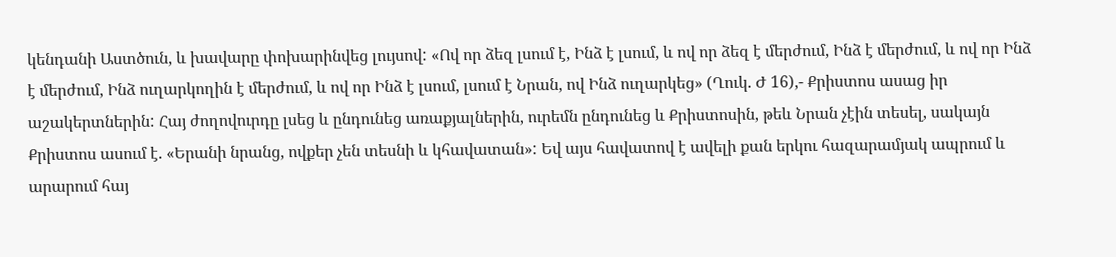կենդանի Աստծուն, և խավարը փոխարինվեց լույսով: «Ով որ ձեզ լսում է, Ինձ է լսում, և ով որ ձեզ է մերժում, Ինձ է մերժում, և ով որ Ինձ է մերժում, Ինձ ուղարկողին է մերժում, և ով որ Ինձ է լսում, լսում է Նրան, ով Ինձ ուղարկեց» (Ղուկ. Ժ 16),- Քրիստոս ասաց իր աշակերտներին: Հայ ժողովուրդը լսեց և ընդունեց առաքյալներին, ուրեմն ընդունեց և Քրիստոսին, թեև Նրան չէին տեսել, սակայն Քրիստոս ասում է. «Երանի նրանց, ովքեր չեն տեսնի և կհավատան»: Եվ այս հավատով է ավելի քան երկու հազարամյակ ապրում և արարում հայ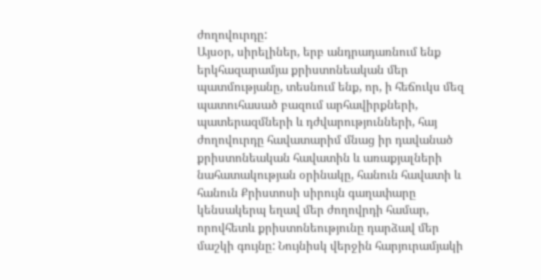ժողովուրդը:
Այսօր, սիրելիներ, երբ անդրադառնում ենք երկհազարամյա քրիստոնեական մեր պատմությանը, տեսնում ենք, որ, ի հեճուկս մեզ պատուհասած բազում արհավիրքների, պատերազմների և դժվարությունների, հայ ժողովուրդը հավատարիմ մնաց իր դավանած քրիստոնեական հավատին և առաքյալների նահատակության օրինակը, հանուն հավատի և հանուն Քրիստոսի սիրույն գաղափարը կենսակերպ եղավ մեր ժողովրդի համար, որովհետև քրիստոնեությունը դարձավ մեր մաշկի գույնը: Նույնիսկ վերջին հարյուրամյակի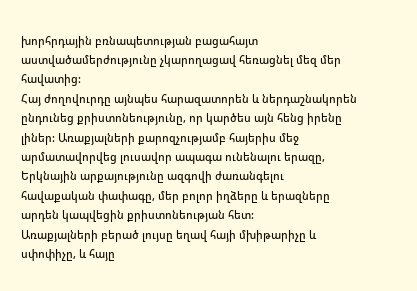խորհրդային բռնապետության բացահայտ աստվածամերժությունը չկարողացավ հեռացնել մեզ մեր հավատից:
Հայ ժողովուրդը այնպես հարազատորեն և ներդաշնակորեն ընդունեց քրիստոնեությունը, որ կարծես այն հենց իրենը լիներ: Առաքյալների քարոզչությամբ հայերիս մեջ արմատավորվեց լուսավոր ապագա ունենալու երազը, Երկնային արքայությունը ազգովի ժառանգելու հավաքական փափագը, մեր բոլոր իղձերը և երազները արդեն կապվեցին քրիստոնեության հետ:
Առաքյալների բերած լույսը եղավ հայի մխիթարիչը և սփոփիչը, և հայը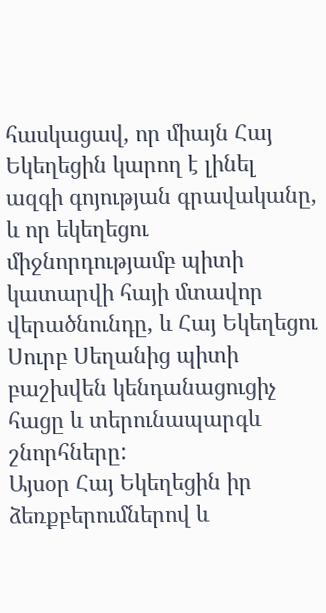հասկացավ, որ միայն Հայ Եկեղեցին կարող է լինել ազգի գոյության գրավականը, և որ եկեղեցու միջնորդությամբ պիտի կատարվի հայի մտավոր վերածնունդը, և Հայ Եկեղեցու Սուրբ Սեղանից պիտի բաշխվեն կենդանացուցիչ հացը և տերունապարգև շնորհները:
Այսօր Հայ Եկեղեցին իր ձեռքբերումներով և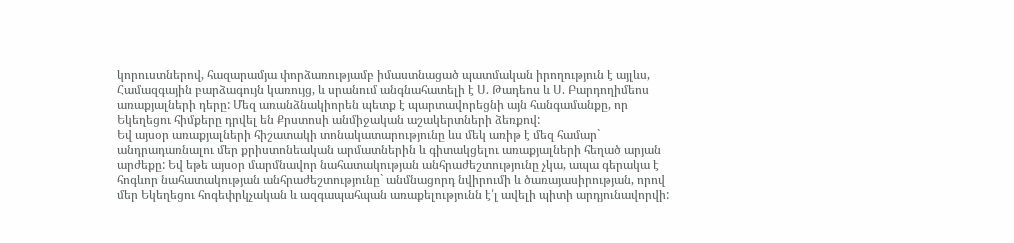կորուստներով, հազարամյա փորձառությամբ իմաստնացած պատմական իրողություն է այլևս, Համազգային բարձագույն կառույց, և սրանում անգնահատելի է Ս. Թադեոս և Ս. Բարդողիմեոս առաքյալների դերը: Մեզ առանձնակիորեն պետք է պարտավորեցնի այն հանգամանքը, որ Եկեղեցու հիմքերը դրվել են Քրստոսի անմիջական աշակերտների ձեռքով:
Եվ այսօր առաքյալների հիշատակի տոնակատարությունը ևս մեկ առիթ է մեզ համար` անդրադառնալու մեր քրիստոնեական արմատներին և գիտակցելու առաքյալների հեղած արյան արժեքը: Եվ եթե այսօր մարմնավոր նահատակության անհրաժեշտությունը չկա, ապա գերակա է հոգևոր նահատակության անհրաժեշտությունը` անմնացորդ նվիրումի և ծառայասիրության, որով մեր Եկեղեցու հոգեփրկչական և ազգապահպան առաքելությունն է՛լ ավելի պիտի արդյունավորվի: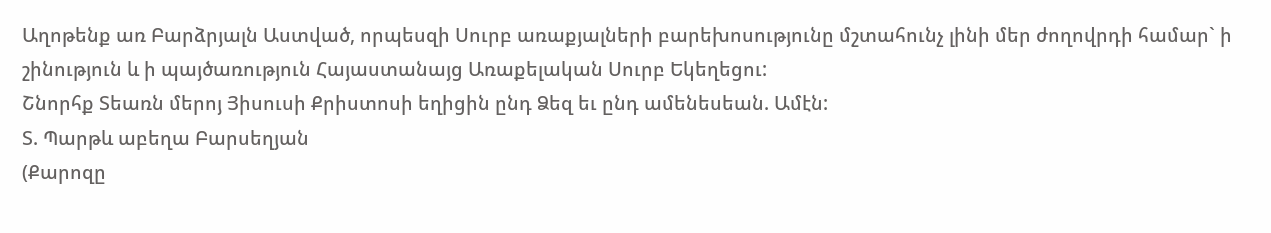Աղոթենք առ Բարձրյալն Աստված, որպեսզի Սուրբ առաքյալների բարեխոսությունը մշտահունչ լինի մեր ժողովրդի համար` ի շինություն և ի պայծառություն Հայաստանայց Առաքելական Սուրբ Եկեղեցու:
Շնորհք Տեառն մերոյ Յիսուսի Քրիստոսի եղիցին ընդ Ձեզ եւ ընդ ամենեսեան. Ամէն:
Տ. Պարթև աբեղա Բարսեղյան
(Քարոզը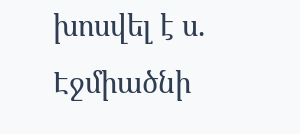խոսվել է ս. Էջմիածնի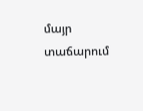մայր տաճարում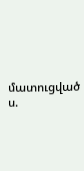մատուցված ս.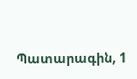Պատարագին, 1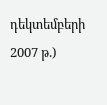դեկտեմբերի 2007 թ.)